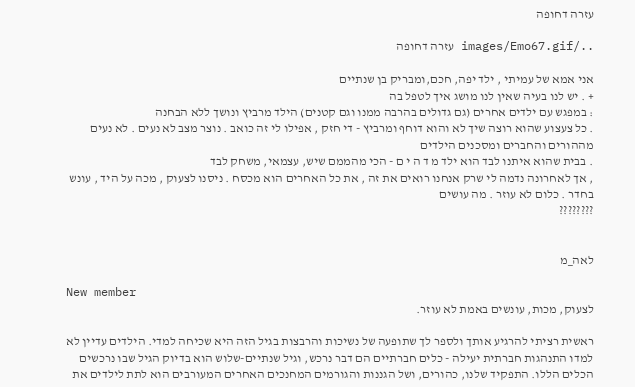עזרה דחופה

../images/Emo67.gif עזרה דחופה

אני אמא של עמיתי , ילד יפה, חכם,ומבריק בן שנתיים
+ . יש לנו בעיה שאין לנו מושג איך לטפל בה
: במפגש עם ילדים אחרים (גם גדולים בהרבה ממנו וגם קטנים) הילד מרביץ ונושך ללא הבחנה
. כל צעצוע שהוא רוצה שיך לא והוא דוחף ומרביץ - די חזק , אפילו לי זה כואב . נוצר מצב לא נעים . לא נעים מההורים והחברים ומסכנים הילדים
. בבית שהוא איתנו לבד הוא ילד מ ד ה י ם - הכי מהממם שיש, עצמאי, משחק לבד
, אך לאחרונה נדמה לי שרק אנחנו רואים את זה , את כל האחרים הוא מכסח . ניסנו לצעוק , מכה על היד , עונש בחדר . כלום לא עוזר . מה עושים
????????


לאה_מ

New member
לצעוק, מכות, עונשים באמת לא עוזר.

ראשית רציתי להרגיע אותך ולספר לך שתופעה של נשיכות והרבצות בגיל הזה היא שכיחה למדי. הילדים עדיין לא למדו התנהגות חברתית יעילה - כלים חברתיים הם דבר נרכש, וגיל שנתיים-שלוש הוא בדיוק הגיל שבו נרכשים הכלים הללו. התפקיד שלנו, כהורים, ושל הגננות והגורמים המחנכים האחרים המעורבים הוא לתת לילדים את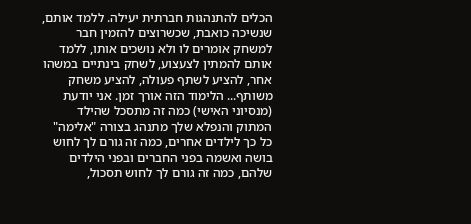הכלים להתנהגות חברתית יעילה. ללמד אותם, שנשיכה כואבת, שכשרוצים להזמין חבר למשחק אומרים לו ולא נושכים אותו, ללמד אותם להמתין לצעצוע, לשחק בינתיים במשהו אחר, להציע לשתף פעולה, להציע משחק משותף... הלימוד הזה אורך זמן. אני יודעת (מנסיוני האישי) כמה זה מתסכל שהילד המתוק והנפלא שלך מתנהג בצורה "אלימה" כל כך לילדים אחרים, כמה זה גורם לך לחוש בושה ואשמה בפני החברים ובפני הילדים שלהם, כמה זה גורם לך לחוש תסכול,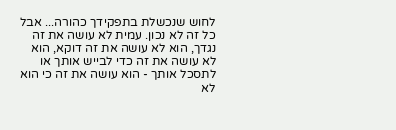לחוש שנכשלת בתפקידך כהורה... אבל כל זה לא נכון. עמית לא עושה את זה נגדך, הוא לא עושה את זה דוקא, הוא לא עושה את זה כדי לבייש אותך או לתסכל אותך - הוא עושה את זה כי הוא לא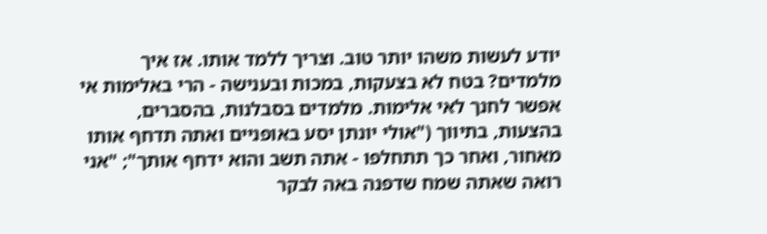יודע לעשות משהו יותר טוב. וצריך ללמד אותו. אז איך מלמדים? בטח לא בצעקות, במכות ובענישה - הרי באלימות אי אפשר לחנך לאי אלימות. מלמדים בסבלנות, בהסברים, בהצעות, בתיווך ("אולי יונתן יסע באופניים ואתה תדחף אותו מאחור, ואחר כך תתחלפו - אתה תשב והוא ידחף אותך"; "אני רואה שאתה שמח שדפנה באה לבקר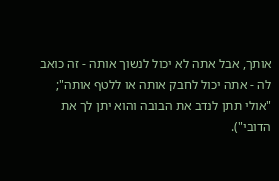אותך, אבל אתה לא יכול לנשוך אותה - זה כואב לה - אתה יכול לחבק אותה או ללטף אותה"; "אולי תתן לנדב את הבובה והוא יתן לך את הדובי").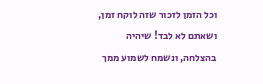וכל הזמן לזכור שזה לוקח זמן, ושאתם לא לבד! שיהיה בהצלחה, ונשמח לשמוע ממך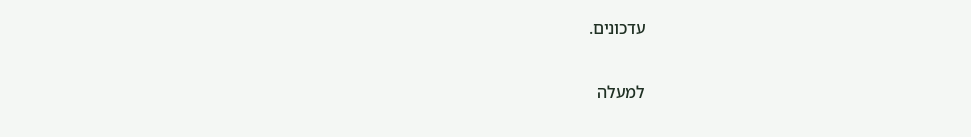עדכונים.

למעלה